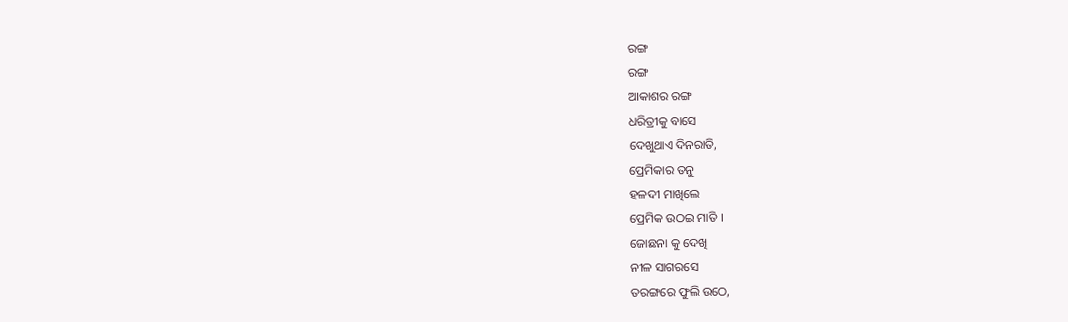ରଙ୍ଗ
ରଙ୍ଗ
ଆକାଶର ରଙ୍ଗ
ଧରିତ୍ରୀକୁ ବାସେ
ଦେଖୁଥାଏ ଦିନରାତି,
ପ୍ରେମିକାର ତନୁ
ହଳଦୀ ମାଖିଲେ
ପ୍ରେମିକ ଉଠଇ ମାତି ।
ଜୋଛନା କୁ ଦେଖି
ନୀଳ ସାଗରସେ
ତରଙ୍ଗରେ ଫୁଲି ଉଠେ,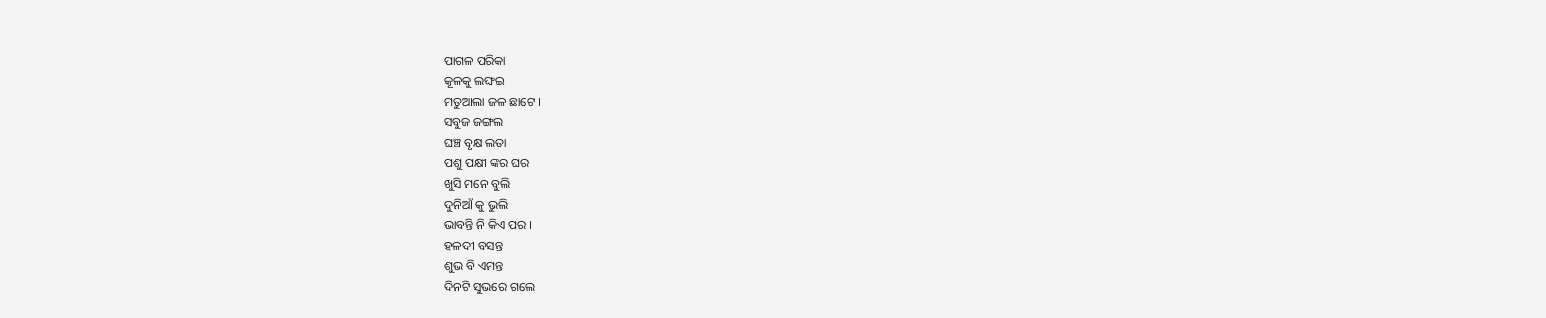ପାଗଳ ପରିକା
କୂଳକୁ ଲଙ୍ଘଇ
ମତୁଆଲା ଜଳ ଛାଟେ ।
ସବୁଜ ଜଙ୍ଗଲ
ଘଞ୍ଚ ବୃକ୍ଷ ଲତା
ପଶୁ ପକ୍ଷୀ ଙ୍କର ଘର
ଖୁସି ମନେ ବୁଲି
ଦୁନିଆଁ କୁ ଭୁଲି
ଭାବନ୍ତି ନି କିଏ ପର ।
ହଳଦୀ ବସନ୍ତ
ଶୁଭ ବି ଏମନ୍ତ
ଦିନଟି ସୁଭରେ ଗଲେ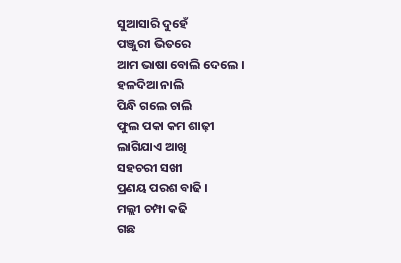ସୁଆସାରି ଦୁହେଁ
ପଞ୍ଜୁରୀ ଭିତରେ
ଆମ ଭାଷା ବୋଲି ଦେଲେ ।
ହଳଦିଆ ନାଲି
ପିନ୍ଧି ଗଲେ ଚାଲି
ଫୁଲ ପକା କମ ଶାଢ଼ୀ
ଲାଗିଯାଏ ଆଖି
ସହଚରୀ ସଖୀ
ପ୍ରଣୟ ପରଶ ବାଢି ।
ମଲ୍ଲୀ ଚମ୍ପା କଢି
ଗଛ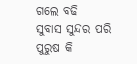ଗଲେ ବଢି
ସୁବାସ ସୁନ୍ଦର ପରି
ପୁରୁଷ କି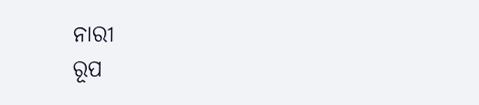ନାରୀ
ରୂପ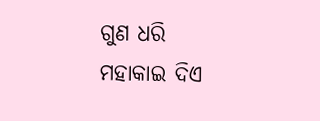ଗୁଣ ଧରି
ମହାକାଇ ଦିଏ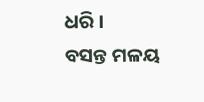ଧରି ।
ବସନ୍ତ ମଳୟ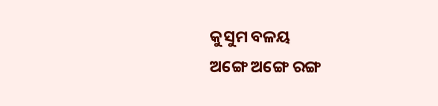କୁସୁମ ବଳୟ
ଅଙ୍ଗେ ଅଙ୍ଗେ ରଙ୍ଗ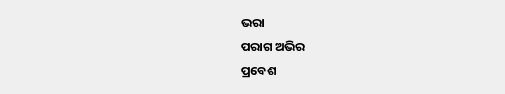ଭରା
ପରାଗ ଅଭିର
ପ୍ରବେଶ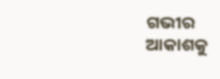ଗଭୀର
ଆକାଶକୁ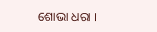ଶୋଭା ଧରା ।